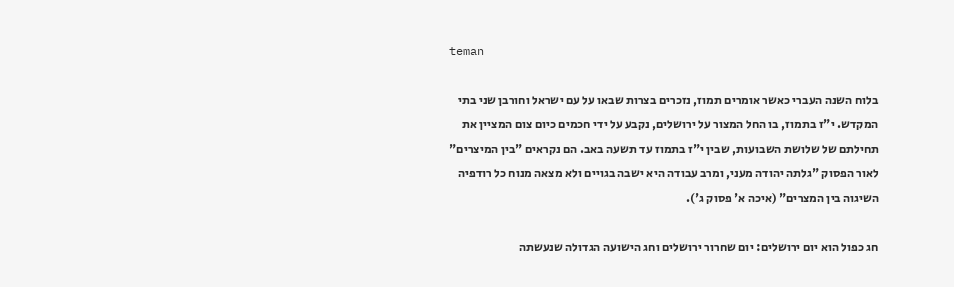teman

בלוח השנה העברי כאשר אומרים תמוז, נזכרים בצרות שבאו על עם ישראל וחורבן שני בתי המקדש. י"ז בתמוז, בו החל המצור על ירושלים, נקבע על ידי חכמים כיום צום המציין את תחילתם של שלושת השבועות, שבין י"ז בתמוז עד תשעה באב. הם נקראים "בין המיצרים" לאור הפסוק "גלתה יהודה מעני, ומרב עבודה היא ישבה בגויים ולא מצאה מנוח כל רודפיה השיגוה בין המצרים" (איכה א' פסוק ג').

חג כפול הוא יום ירושלים: יום שחרור ירושלים וחג הישועה הגדולה שנעשתה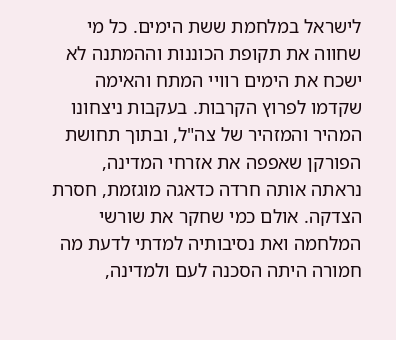לישראל במלחמת ששת הימים. כל מי שחווה את תקופת הכוננות וההמתנה לא ישכח את הימים רוויי המתח והאימה שקדמו לפרוץ הקרבות. בעקבות ניצחונו המהיר והמזהיר של צה"ל, ובתוך תחושת הפורקן שאפפה את אזרחי המדינה, נראתה אותה חרדה כדאגה מוגזמת, חסרת הצדקה. אולם כמי שחקר את שורשי המלחמה ואת נסיבותיה למדתי לדעת מה חמורה היתה הסכנה לעם ולמדינה,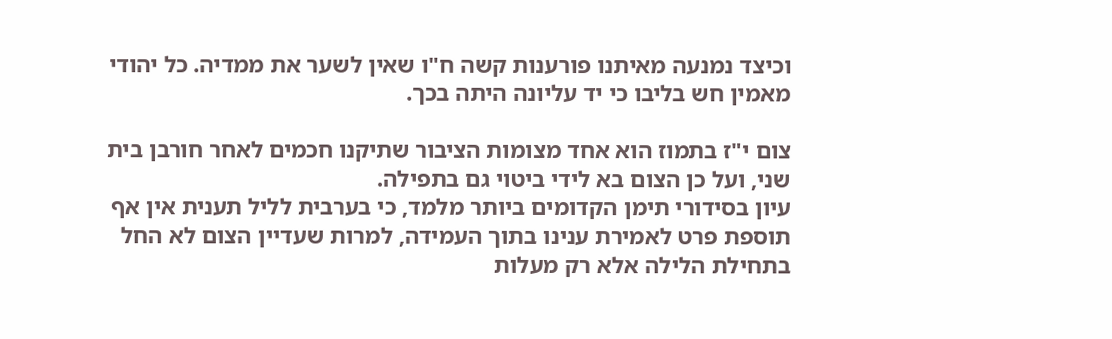וכיצד נמנעה מאיתנו פורענות קשה ח"ו שאין לשער את ממדיה. כל יהודי מאמין חש בליבו כי יד עליונה היתה בכך.

צום י"ז בתמוז הוא אחד מצומות הציבור שתיקנו חכמים לאחר חורבן בית שני, ועל כן הצום בא לידי ביטוי גם בתפילה.
עיון בסידורי תימן הקדומים ביותר מלמד, כי בערבית לליל תענית אין אף תוספת פרט לאמירת ענינו בתוך העמידה, למרות שעדיין הצום לא החל בתחילת הלילה אלא רק מעלות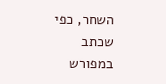השחר, כפי שכתב במפורש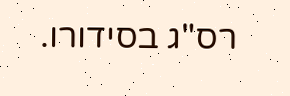רס"ג בסידורו.